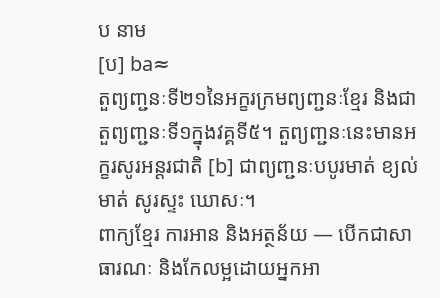ប នាម
[ប] ba≈
តួព្យញ្ជនៈទី២១នៃអក្ខរក្រមព្យញ្ជនៈខ្មែរ និងជាតួព្យញ្ជនៈទី១ក្នុងវគ្គទី៥។ តួព្យញ្ជនៈនេះមានអក្ខរសូរអន្តរជាតិ [b] ជាព្យញ្ជនៈបបូរមាត់ ខ្យល់មាត់ សូរស្ទះ ឃោសៈ។
ពាក្យខ្មែរ ការអាន និងអត្ថន័យ — បើកជាសាធារណៈ និងកែលម្អដោយអ្នកអា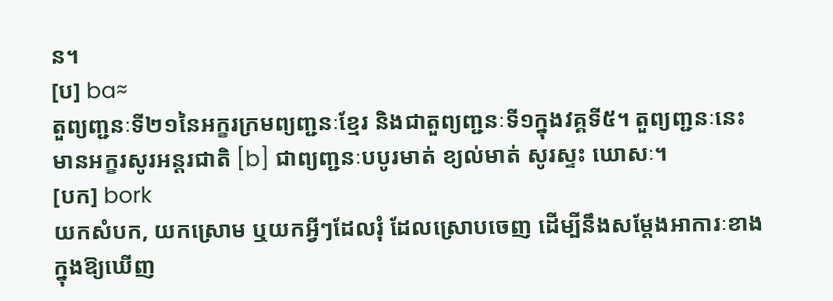ន។
[ប] ba≈
តួព្យញ្ជនៈទី២១នៃអក្ខរក្រមព្យញ្ជនៈខ្មែរ និងជាតួព្យញ្ជនៈទី១ក្នុងវគ្គទី៥។ តួព្យញ្ជនៈនេះមានអក្ខរសូរអន្តរជាតិ [b] ជាព្យញ្ជនៈបបូរមាត់ ខ្យល់មាត់ សូរស្ទះ ឃោសៈ។
[បក] bork
យកសំបក, យកស្រោម ឬយកអ្វីៗដែលរុំ ដែលស្រោបចេញ ដើម្បីនឹងសម្ដែងអាការៈខាងក្នុងឱ្យឃើញ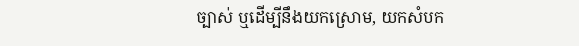ច្បាស់ ឬដើម្បីនឹងយកស្រោម, យកសំបក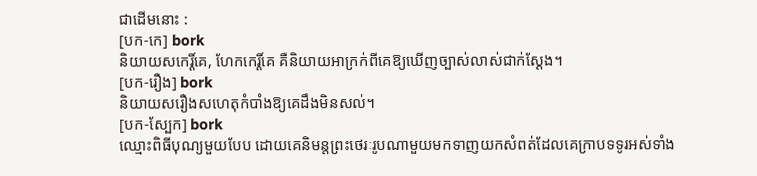ជាដើមនោះ :
[បក-កេ] bork
និយាយសកេរ្តិ៍គេ, ហែកកេរ្តិ៍គេ គឺនិយាយអាក្រក់ពីគេឱ្យឃើញច្បាស់លាស់ជាក់ស្ដែង។
[បក-រឿង] bork
និយាយសរឿងសហេតុកំបាំងឱ្យគេដឹងមិនសល់។
[បក-ស្បែក] bork
ឈ្មោះពិធីបុណ្យមួយបែប ដោយគេនិមន្តព្រះថេរៈរូបណាមួយមកទាញយកសំពត់ដែលគេក្រាបទទូរអស់ទាំង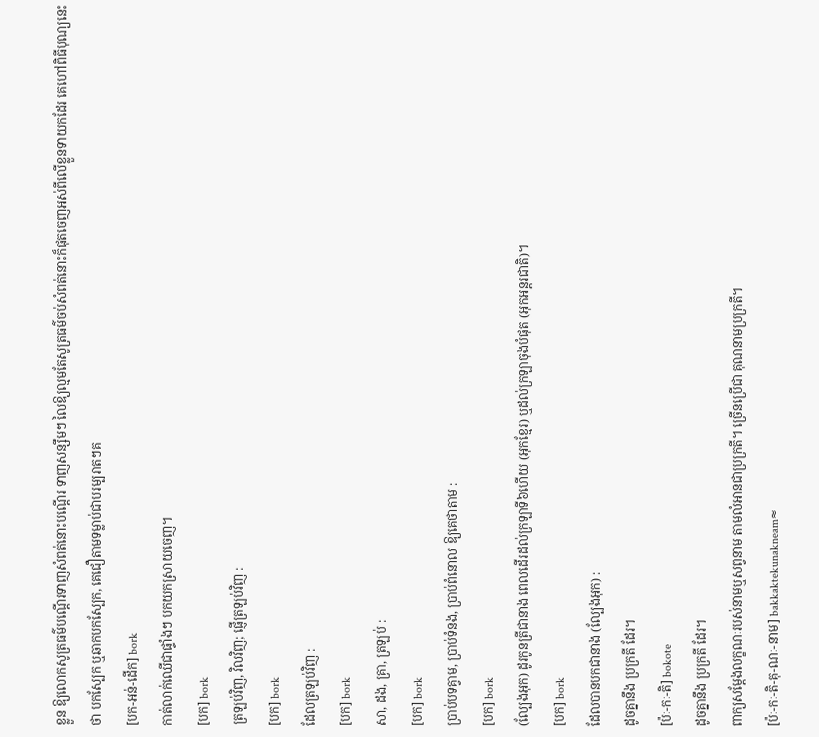ខ្លួន ឱ្យលោកសូត្រធម៌បណ្ដើរទាញសំពត់នោះបណ្ដើរ ទាញសន្សឹមៗ លៃឱ្យល្មមតែសូត្រធម៌ចប់សំពត់នោះក៏ផុតចេញអស់ពីលើខ្លួនទាយកដែរ គេហៅពិធីបុណ្យនេះថា បកស្បែក ឬឆាកបកស្បែក, គេជឿតាមទម្លាប់ជាបរម្បរាតៗគ
[បក-អន់-ដើក] bork
កាត់លាក់ឈើជាផ្ទាំងៗ បកយកស្រាយចេញ។
[បក] bork
ត្រឡប់វិញ, វិលវិញ; ផ្ញើត្រឡប់វិញ :
[បក] bork
ដែលត្រឡប់វិញ :
[បក] bork
សា, ដង, គ្រា, ត្រឡប់ :
[បក] bork
ប្រាប់បទគ្វាម, ប្រាប់ទំនង, ប្រាប់ពំនោល ឱ្យគេថាតាម :
[បក] bork
(ល្បែងអុក) ដូរកូនត្រីជានាង ពេលដើរដល់ក្រឡាទី៦ហើយ (អុកខ្មែរ) ឬដល់ក្រឡាចុងបំផុត (អុកអន្តរជាតិ)។
[បក] bork
ដែលបានបកជានាង (ល្បែងអុក) :
ដូចគ្នានឹង ប្រក្រតី ដែរ។
[ប៉ៈ-កៈ-តិ] bokote
ដូចគ្នានឹង ប្រក្រតី ដែរ។
ពាក្យសម្ដែងលក្ខណៈរបស់នាមឬសព្វនាម តាមលំអានជាប្រក្រតី។ ច្រើនប្រើជា គុណនាមប្រក្រតី។
[ប៉ៈ-កៈ-តិ-គុ-ណៈ-នាម] bakkaktekunakneam≈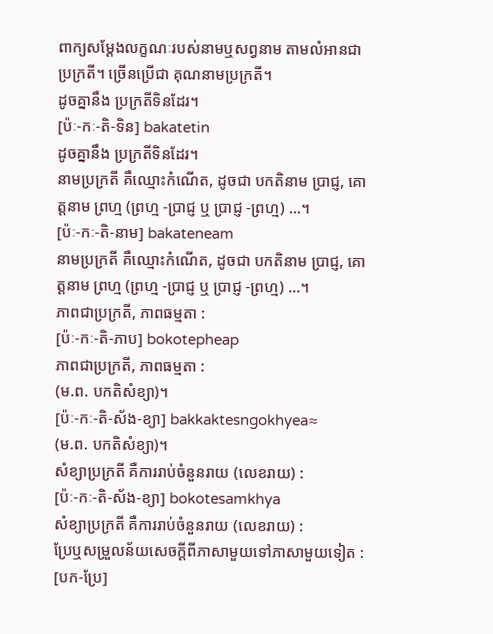ពាក្យសម្ដែងលក្ខណៈរបស់នាមឬសព្វនាម តាមលំអានជាប្រក្រតី។ ច្រើនប្រើជា គុណនាមប្រក្រតី។
ដូចគ្នានឹង ប្រក្រតីទិនដែរ។
[ប៉ៈ-កៈ-តិ-ទិន] bakatetin
ដូចគ្នានឹង ប្រក្រតីទិនដែរ។
នាមប្រក្រតី គឺឈ្មោះកំណើត, ដូចជា បកតិនាម ប្រាជ្ញ, គោត្តនាម ព្រហ្ម (ព្រហ្ម -ប្រាជ្ញ ឬ ប្រាជ្ញ -ព្រហ្ម) ...។
[ប៉ៈ-កៈ-តិ-នាម] bakateneam
នាមប្រក្រតី គឺឈ្មោះកំណើត, ដូចជា បកតិនាម ប្រាជ្ញ, គោត្តនាម ព្រហ្ម (ព្រហ្ម -ប្រាជ្ញ ឬ ប្រាជ្ញ -ព្រហ្ម) ...។
ភាពជាប្រក្រតី, ភាពធម្មតា :
[ប៉ៈ-កៈ-តិ-ភាប] bokotepheap
ភាពជាប្រក្រតី, ភាពធម្មតា :
(ម.ព. បកតិសំខ្យា)។
[ប៉ៈ-កៈ-តិ-ស័ង-ខ្យា] bakkaktesngokhyea≈
(ម.ព. បកតិសំខ្យា)។
សំខ្យាប្រក្រតី គឺការរាប់ចំនួនរាយ (លេខរាយ) :
[ប៉ៈ-កៈ-តិ-ស័ង-ខ្យា] bokotesamkhya
សំខ្យាប្រក្រតី គឺការរាប់ចំនួនរាយ (លេខរាយ) :
ប្រែឬសម្រួលន័យសេចក្ដីពីភាសាមួយទៅភាសាមួយទៀត :
[បក-ប្រែ]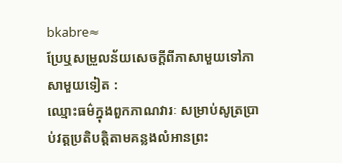bkabre≈
ប្រែឬសម្រួលន័យសេចក្ដីពីភាសាមួយទៅភាសាមួយទៀត :
ឈ្មោះធម៌ក្នុងពួកភាណវារៈ សម្រាប់សូត្រប្រាប់វត្តប្រតិបត្តិតាមគន្លងលំអានព្រះ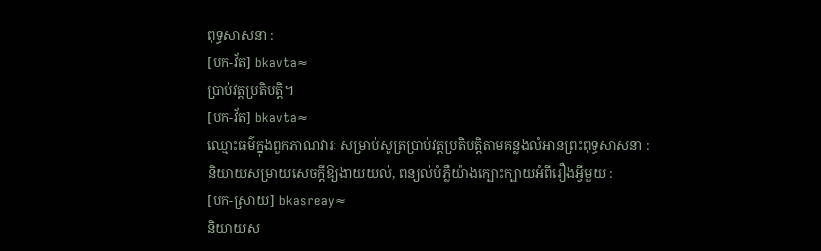ពុទ្ធសាសនា :
[បក-វ័ត] bkavta≈
ប្រាប់វត្តប្រតិបត្តិ។
[បក-វ័ត] bkavta≈
ឈ្មោះធម៌ក្នុងពួកភាណវារៈ សម្រាប់សូត្រប្រាប់វត្តប្រតិបត្តិតាមគន្លងលំអានព្រះពុទ្ធសាសនា :
និយាយសម្រាយសេចក្ដីឱ្យងាយយល់, ពន្យល់បំភ្លឺយ៉ាងក្បោះក្បាយអំពីរឿងអ្វីមួយ :
[បក-ស្រាយ] bkasreay≈
និយាយស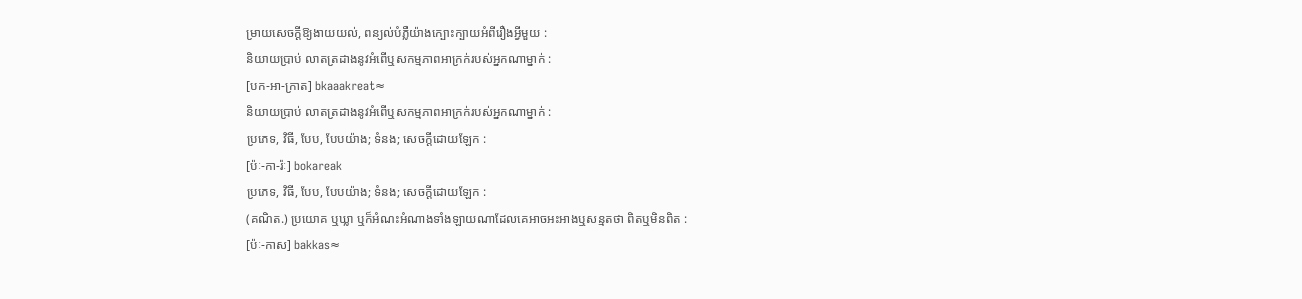ម្រាយសេចក្ដីឱ្យងាយយល់, ពន្យល់បំភ្លឺយ៉ាងក្បោះក្បាយអំពីរឿងអ្វីមួយ :
និយាយប្រាប់ លាតត្រដាងនូវអំពើឬសកម្មភាពអាក្រក់របស់អ្នកណាម្នាក់ :
[បក-អា-ក្រាត] bkaaakreat≈
និយាយប្រាប់ លាតត្រដាងនូវអំពើឬសកម្មភាពអាក្រក់របស់អ្នកណាម្នាក់ :
ប្រភេទ, វិធី, បែប, បែបយ៉ាង; ទំនង; សេចក្ដីដោយឡែក :
[ប៉ៈ-កា-រ៉ៈ] bokareak
ប្រភេទ, វិធី, បែប, បែបយ៉ាង; ទំនង; សេចក្ដីដោយឡែក :
(គណិត.) ប្រយោគ ឬឃ្លា ឬក៏អំណះអំណាងទាំងឡាយណាដែលគេអាចអះអាងឬសន្មតថា ពិតឬមិនពិត :
[ប៉ៈ-កាស] bakkas≈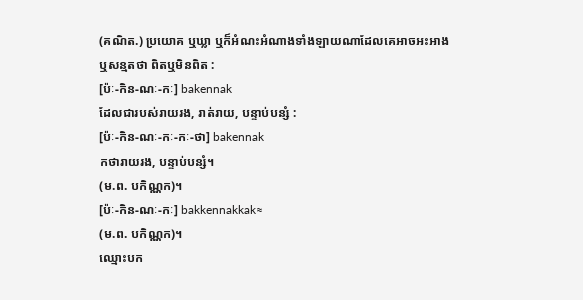(គណិត.) ប្រយោគ ឬឃ្លា ឬក៏អំណះអំណាងទាំងឡាយណាដែលគេអាចអះអាងឬសន្មតថា ពិតឬមិនពិត :
[ប៉ៈ-កិន-ណៈ-កៈ] bakennak
ដែលជារបស់រាយរង, រាត់រាយ, បន្ទាប់បន្សំ :
[ប៉ៈ-កិន-ណៈ-កៈ-កៈ-ថា] bakennak
កថារាយរង, បន្ទាប់បន្សំ។
(ម.ព. បកិណ្ណក)។
[ប៉ៈ-កិន-ណៈ-កៈ] bakkennakkak≈
(ម.ព. បកិណ្ណក)។
ឈ្មោះបក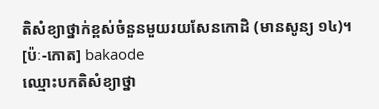តិសំខ្យាថ្នាក់ខ្ពស់ចំនួនមួយរយសែនកោដិ (មានសូន្យ ១៤)។
[ប៉ៈ-កោត] bakaode
ឈ្មោះបកតិសំខ្យាថ្នា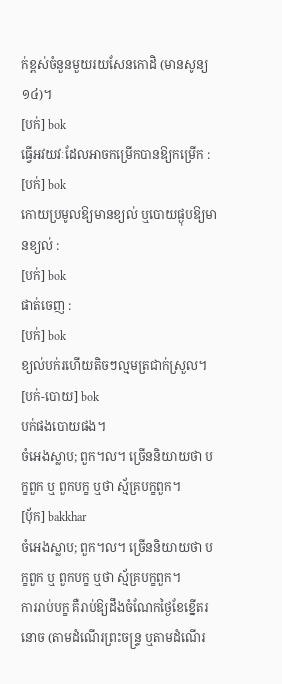ក់ខ្ពស់ចំនួនមួយរយសែនកោដិ (មានសូន្យ ១៤)។
[បក់] bok
ធ្វើអវយវៈដែលអាចកម្រើកបានឱ្យកម្រើក :
[បក់] bok
កោយប្រមូលឱ្យមានខ្យល់ ឬបោយផ្ងុបឱ្យមានខ្យល់ :
[បក់] bok
ផាត់ចេញ :
[បក់] bok
ខ្យល់បក់រហើយតិចៗល្មមត្រជាក់ស្រួល។
[បក់-បោយ] bok
បក់ផងបោយផង។
ចំអេងស្លាប; ពួក។ល។ ច្រើននិយាយថា បក្ខពួក ឬ ពួកបក្ខ ឬថា ស្ម័គ្របក្ខពួក។
[ប៉័ក] bakkhar
ចំអេងស្លាប; ពួក។ល។ ច្រើននិយាយថា បក្ខពួក ឬ ពួកបក្ខ ឬថា ស្ម័គ្របក្ខពួក។
ការរាប់បក្ខ គឺរាប់ឱ្យដឹងចំណែកថ្ងៃខែខ្នើតរនោច (តាមដំណើរព្រះចន្ទ្រ ឬតាមដំណើរ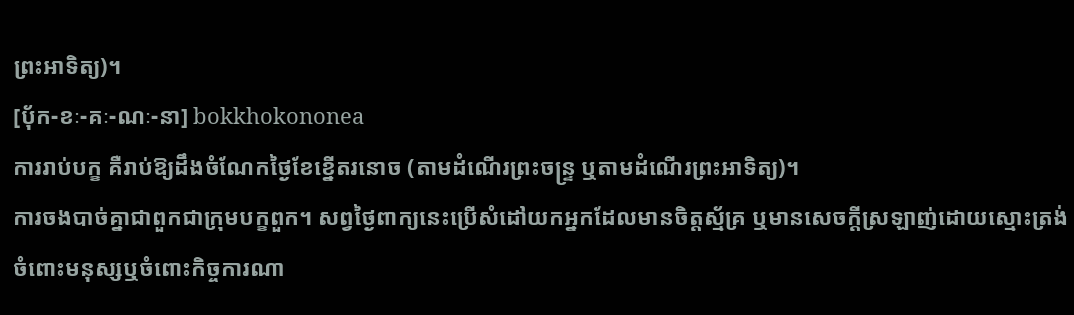ព្រះអាទិត្យ)។
[ប៉័ក-ខៈ-គៈ-ណៈ-នា] bokkhokononea
ការរាប់បក្ខ គឺរាប់ឱ្យដឹងចំណែកថ្ងៃខែខ្នើតរនោច (តាមដំណើរព្រះចន្ទ្រ ឬតាមដំណើរព្រះអាទិត្យ)។
ការចងបាច់គ្នាជាពួកជាក្រុមបក្ខពួក។ សព្វថ្ងៃពាក្យនេះប្រើសំដៅយកអ្នកដែលមានចិត្តស្ម័គ្រ ឬមានសេចក្ដីស្រឡាញ់ដោយស្មោះត្រង់ចំពោះមនុស្សឬចំពោះកិច្ចការណា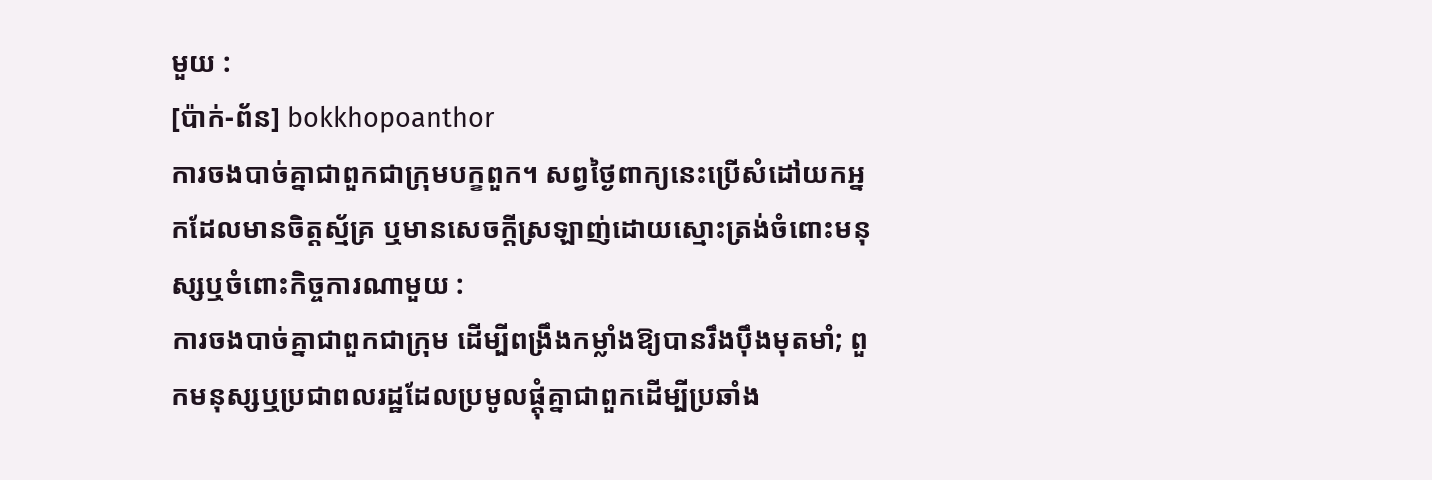មួយ :
[ប៉ាក់-ព័ន] bokkhopoanthor
ការចងបាច់គ្នាជាពួកជាក្រុមបក្ខពួក។ សព្វថ្ងៃពាក្យនេះប្រើសំដៅយកអ្នកដែលមានចិត្តស្ម័គ្រ ឬមានសេចក្ដីស្រឡាញ់ដោយស្មោះត្រង់ចំពោះមនុស្សឬចំពោះកិច្ចការណាមួយ :
ការចងបាច់គ្នាជាពួកជាក្រុម ដើម្បីពង្រឹងកម្លាំងឱ្យបានរឹងប៉ឹងមុតមាំ; ពួកមនុស្សឬប្រជាពលរដ្ឋដែលប្រមូលផ្ដុំគ្នាជាពួកដើម្បីប្រឆាំង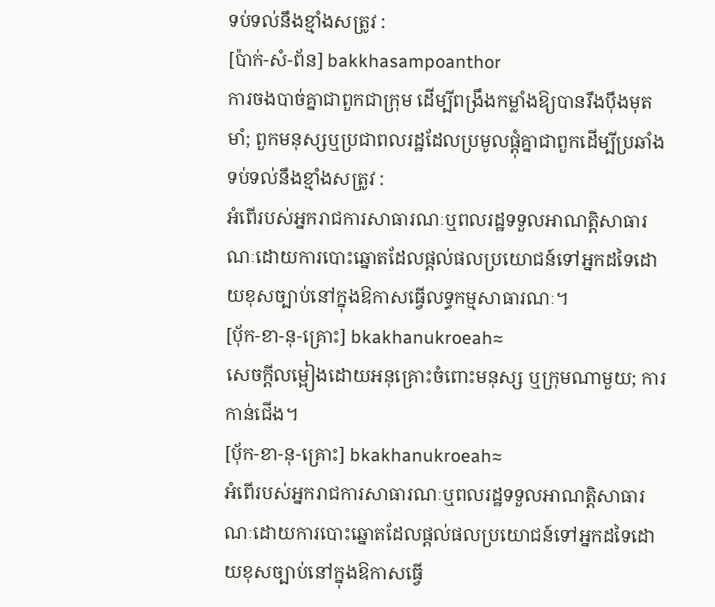ទប់ទល់នឹងខ្មាំងសត្រូវ :
[ប៉ាក់-សំ-ព័ន] bakkhasampoanthor
ការចងបាច់គ្នាជាពួកជាក្រុម ដើម្បីពង្រឹងកម្លាំងឱ្យបានរឹងប៉ឹងមុតមាំ; ពួកមនុស្សឬប្រជាពលរដ្ឋដែលប្រមូលផ្ដុំគ្នាជាពួកដើម្បីប្រឆាំងទប់ទល់នឹងខ្មាំងសត្រូវ :
អំពើរបស់អ្នករាជការសាធារណៈឬពលរដ្ឋទទួលអាណត្តិសាធារណៈដោយការបោះឆ្នោតដែលផ្ដល់ផលប្រយោជន៍ទៅអ្នកដទៃដោយខុសច្បាប់នៅក្នុងឱកាសធ្វើលទ្ធកម្មសាធារណៈ។
[ប៉័ក-ខា-នុ-គ្រោះ] bkakhanukroeah≈
សេចក្ដីលម្អៀងដោយអនុគ្រោះចំពោះមនុស្ស ឬក្រុមណាមួយ; ការកាន់ជើង។
[ប៉័ក-ខា-នុ-គ្រោះ] bkakhanukroeah≈
អំពើរបស់អ្នករាជការសាធារណៈឬពលរដ្ឋទទួលអាណត្តិសាធារណៈដោយការបោះឆ្នោតដែលផ្ដល់ផលប្រយោជន៍ទៅអ្នកដទៃដោយខុសច្បាប់នៅក្នុងឱកាសធ្វើ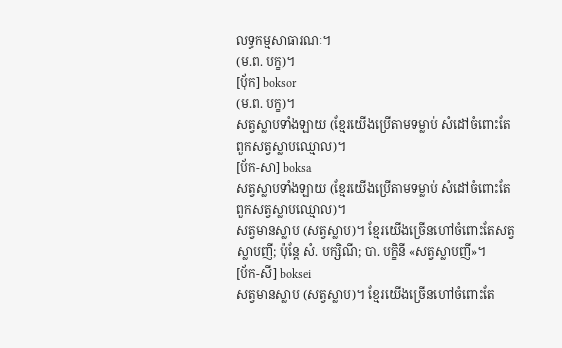លទ្ធកម្មសាធារណៈ។
(ម.ព. បក្ខ)។
[ប៉័ក] boksor
(ម.ព. បក្ខ)។
សត្វស្លាបទាំងឡាយ (ខ្មែរយើងប្រើតាមទម្លាប់ សំដៅចំពោះតែពួកសត្វស្លាបឈ្មោល)។
[ប័ក-សា] boksa
សត្វស្លាបទាំងឡាយ (ខ្មែរយើងប្រើតាមទម្លាប់ សំដៅចំពោះតែពួកសត្វស្លាបឈ្មោល)។
សត្វមានស្លាប (សត្វស្លាប)។ ខ្មែរយើងច្រើនហៅចំពោះតែសត្វស្លាបញី; ប៉ុន្តែ សំ. បក្សិណី; បា. បក្ខិនី «សត្វស្លាបញី»។
[ប័ក-សី] boksei
សត្វមានស្លាប (សត្វស្លាប)។ ខ្មែរយើងច្រើនហៅចំពោះតែ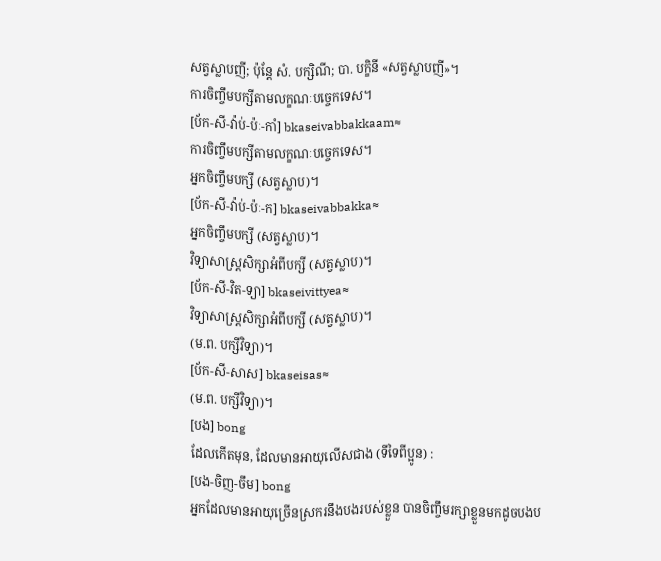សត្វស្លាបញី; ប៉ុន្តែ សំ. បក្សិណី; បា. បក្ខិនី «សត្វស្លាបញី»។
ការចិញ្ចឹមបក្សីតាមលក្ខណៈបច្ចេកទេស។
[ប័ក-សី-វ៉ាប់-ប៉ៈ-កាំ] bkaseivabbakkaam≈
ការចិញ្ចឹមបក្សីតាមលក្ខណៈបច្ចេកទេស។
អ្នកចិញ្ចឹមបក្សី (សត្វស្លាប)។
[ប័ក-សី-វ៉ាប់-ប៉ៈ-ក] bkaseivabbakka≈
អ្នកចិញ្ចឹមបក្សី (សត្វស្លាប)។
វិទ្យាសាស្ត្រសិក្សាអំពីបក្សី (សត្វស្លាប)។
[ប័ក-សី-វិត-ទ្យា] bkaseivittyea≈
វិទ្យាសាស្ត្រសិក្សាអំពីបក្សី (សត្វស្លាប)។
(ម.ព. បក្សីវិទ្យា)។
[ប័ក-សី-សាស] bkaseisas≈
(ម.ព. បក្សីវិទ្យា)។
[បង] bong
ដែលកើតមុន, ដែលមានអាយុលើសជាង (ទីទៃពីប្អូន) :
[បង-ចិញ-ចឹម] bong
អ្នកដែលមានអាយុច្រើនស្រករនឹងបងរបស់ខ្លួន បានចិញ្ចឹមរក្សាខ្លួនមកដូចបងប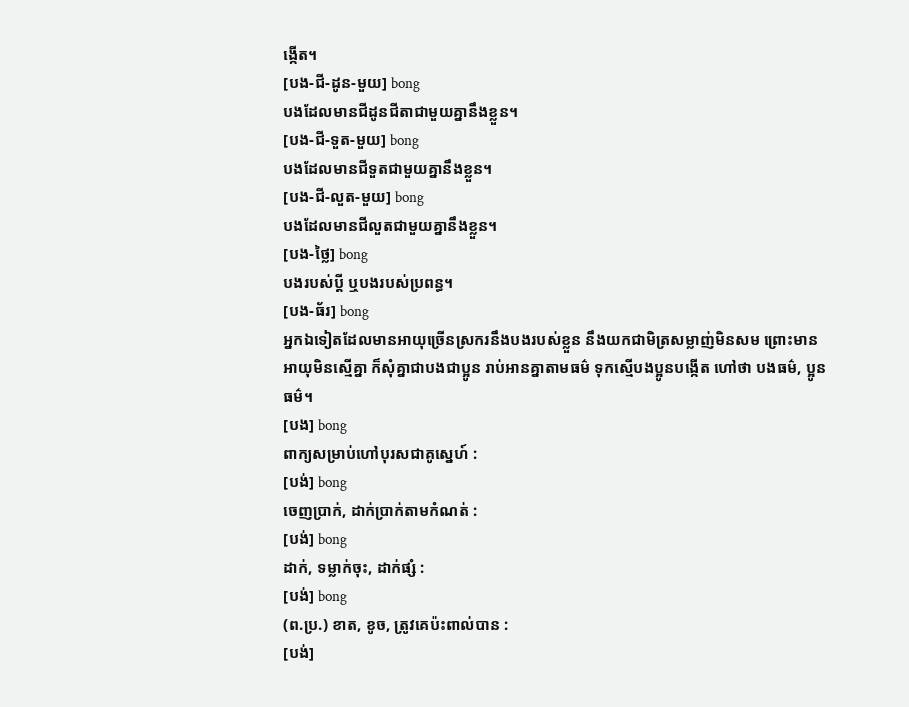ង្កើត។
[បង-ជី-ដូន-មួយ] bong
បងដែលមានជីដូនជីតាជាមួយគ្នានឹងខ្លួន។
[បង-ជី-ទួត-មួយ] bong
បងដែលមានជីទួតជាមួយគ្នានឹងខ្លួន។
[បង-ជី-លួត-មួយ] bong
បងដែលមានជីលួតជាមួយគ្នានឹងខ្លួន។
[បង-ថ្លៃ] bong
បងរបស់ប្ដី ឬបងរបស់ប្រពន្ធ។
[បង-ធ័រ] bong
អ្នកឯទៀតដែលមានអាយុច្រើនស្រករនឹងបងរបស់ខ្លួន នឹងយកជាមិត្រសម្លាញ់មិនសម ព្រោះមានអាយុមិនស្មើគ្នា ក៏សុំគ្នាជាបងជាប្អូន រាប់អានគ្នាតាមធម៌ ទុកស្មើបងប្អូនបង្កើត ហៅថា បងធម៌, ប្អូនធម៌។
[បង] bong
ពាក្យសម្រាប់ហៅបុរសជាគូស្នេហ៍ :
[បង់] bong
ចេញប្រាក់, ដាក់ប្រាក់តាមកំណត់ :
[បង់] bong
ដាក់, ទម្លាក់ចុះ, ដាក់ផ្សំ :
[បង់] bong
(ព.ប្រ.) ខាត, ខូច, ត្រូវគេប៉ះពាល់បាន :
[បង់]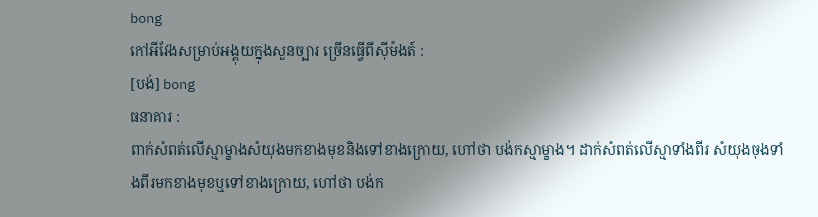bong
កៅអីវែងសម្រាប់អង្គុយក្នុងសួនច្បារ ច្រើនធ្វើពីស៊ីម៉ងត៍ :
[បង់] bong
ធនាគារ :
ពាក់សំពត់លើស្មាម្ខាងសំយុងមកខាងមុខនិងទៅខាងក្រោយ, ហៅថា បង់កស្មាម្ខាង។ ដាក់សំពត់លើស្មាទាំងពីរ សំយុងចុងទាំងពីរមកខាងមុខឬទៅខាងក្រោយ, ហៅថា បង់ក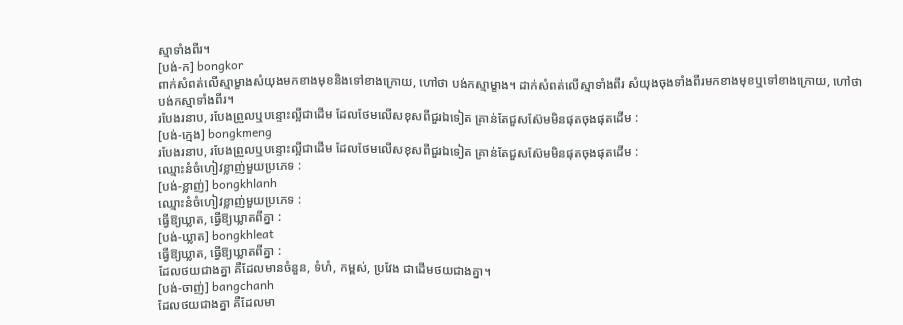ស្មាទាំងពីរ។
[បង់-ក] bongkor
ពាក់សំពត់លើស្មាម្ខាងសំយុងមកខាងមុខនិងទៅខាងក្រោយ, ហៅថា បង់កស្មាម្ខាង។ ដាក់សំពត់លើស្មាទាំងពីរ សំយុងចុងទាំងពីរមកខាងមុខឬទៅខាងក្រោយ, ហៅថា បង់កស្មាទាំងពីរ។
របែងរនាប, របែងព្រួលឬបន្ទោះល្អីជាដើម ដែលថែមលើសខុសពីជួរឯទៀត គ្រាន់តែជួសស៊ែមមិនផុតចុងផុតដើម :
[បង់-ក្មេង] bongkmeng
របែងរនាប, របែងព្រួលឬបន្ទោះល្អីជាដើម ដែលថែមលើសខុសពីជួរឯទៀត គ្រាន់តែជួសស៊ែមមិនផុតចុងផុតដើម :
ឈ្មោះនំចំហៀវខ្លាញ់មួយប្រភេទ :
[បង់-ខ្លាញ់] bongkhlanh
ឈ្មោះនំចំហៀវខ្លាញ់មួយប្រភេទ :
ធ្វើឱ្យឃ្លាត, ធ្វើឱ្យឃ្លាតពីគ្នា :
[បង់-ឃ្លាត] bongkhleat
ធ្វើឱ្យឃ្លាត, ធ្វើឱ្យឃ្លាតពីគ្នា :
ដែលថយជាងគ្នា គឺដែលមានចំនួន, ទំហំ, កម្ពស់, ប្រវែង ជាដើមថយជាងគ្នា។
[បង់-ចាញ់] bangchanh
ដែលថយជាងគ្នា គឺដែលមា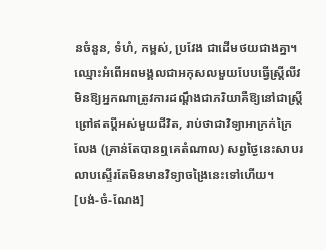នចំនួន, ទំហំ, កម្ពស់, ប្រវែង ជាដើមថយជាងគ្នា។
ឈ្មោះអំពើអពមង្គលជាអកុសលមួយបែបធ្វើស្ត្រីលីវ មិនឱ្យអ្នកណាត្រូវការដណ្ដឹងជាភរិយាគឺឱ្យនៅជាស្ត្រីព្រៅឥតប្ដីអស់មួយជីវិត, រាប់ថាជាវិទ្យាអាក្រក់ក្រៃលែង (គ្រាន់តែបានឮគេតំណាល) សព្វថ្ងៃនេះសាបរលាបស្ទើរតែមិនមានវិទ្យាចង្រៃនេះទៅហើយ។
[បង់-ចំ-ណែង]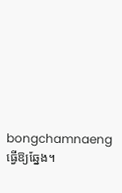bongchamnaeng
ធ្វើឱ្យឆ្នែង។